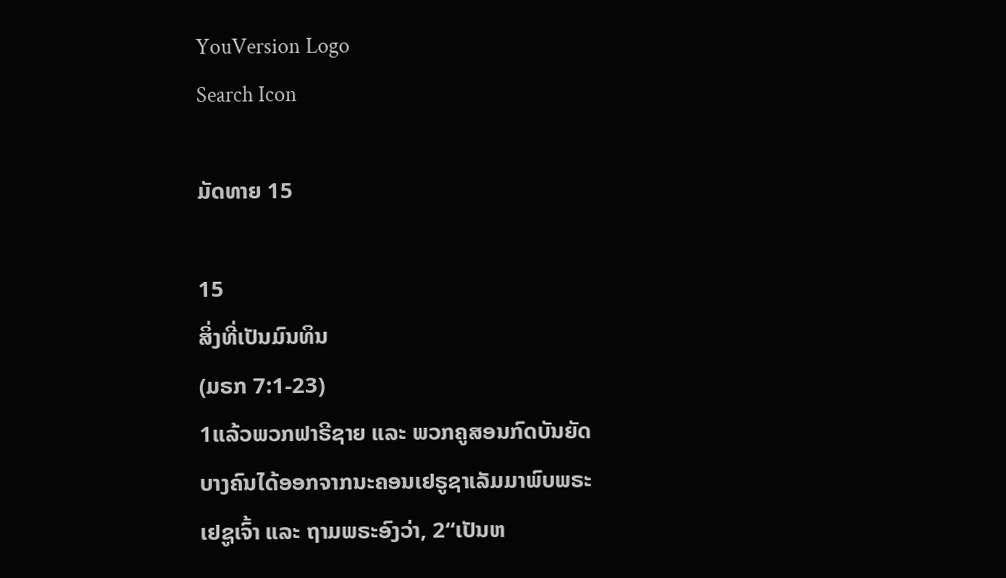YouVersion Logo
Search Icon

ມັດທາຍ 15

15
ສິ່ງທີ່ເປັນມົນທິນ
(ມຣກ 7:1-23)
1ແລ້ວພວກຟາຣີຊາຍ ແລະ ພວກຄູສອນກົດບັນຍັດບາງຄົນໄດ້ອອກຈາກນະຄອນເຢຣູຊາເລັມມາພົບພຣະເຢຊູເຈົ້າ ແລະ ຖາມພຣະອົງວ່າ, 2“ເປັນຫ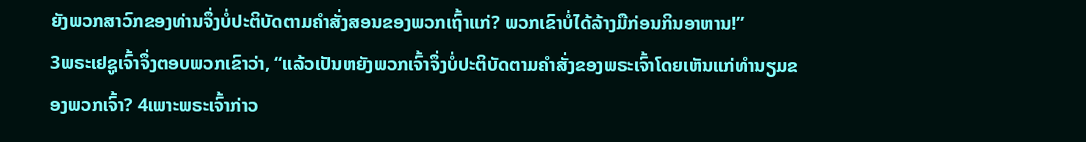ຍັງພວກສາວົກຂອງທ່ານຈຶ່ງບໍ່ປະຕິບັດຕາມຄຳສັ່ງສອນຂອງພວກເຖົ້າແກ່? ພວກເຂົາບໍ່ໄດ້ລ້າງມືກ່ອນກິນອາຫານ!”
3ພຣະເຢຊູເຈົ້າຈຶ່ງຕອບພວກເຂົາວ່າ, “ແລ້ວເປັນຫຍັງພວກເຈົ້າຈຶ່ງບໍ່ປະຕິບັດຕາມຄຳສັ່ງຂອງພຣະເຈົ້າໂດຍເຫັນແກ່ທຳນຽມຂອງພວກເຈົ້າ? 4ເພາະພຣະເຈົ້າກ່າວ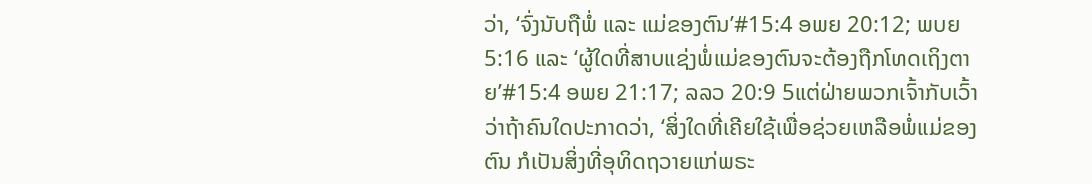ວ່າ, ‘ຈົ່ງນັບຖືພໍ່ ແລະ ແມ່ຂອງຕົນ’#15:4 ອພຍ 20:12; ພບຍ 5:16 ແລະ ‘ຜູ້ໃດທີ່ສາບແຊ່ງພໍ່ແມ່ຂອງຕົນຈະຕ້ອງຖືກໂທດເຖິງຕາຍ’#15:4 ອພຍ 21:17; ລລວ 20:9 5ແຕ່ຝ່າຍພວກເຈົ້າກັບເວົ້າວ່າຖ້າຄົນໃດປະກາດວ່າ, ‘ສິ່ງໃດທີ່ເຄີຍໃຊ້ເພື່ອຊ່ວຍເຫລືອພໍ່ແມ່ຂອງຕົນ ກໍເປັນສິ່ງທີ່ອຸທິດຖວາຍແກ່ພຣະ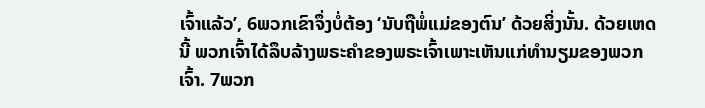ເຈົ້າແລ້ວ’, 6ພວກເຂົາຈຶ່ງບໍ່ຕ້ອງ ‘ນັບຖືພໍ່ແມ່ຂອງຕົນ’ ດ້ວຍສິ່ງນັ້ນ. ດ້ວຍເຫດນີ້ ພວກເຈົ້າໄດ້ລຶບລ້າງພຣະຄຳຂອງພຣະເຈົ້າເພາະເຫັນແກ່ທຳນຽມຂອງພວກເຈົ້າ. 7ພວກ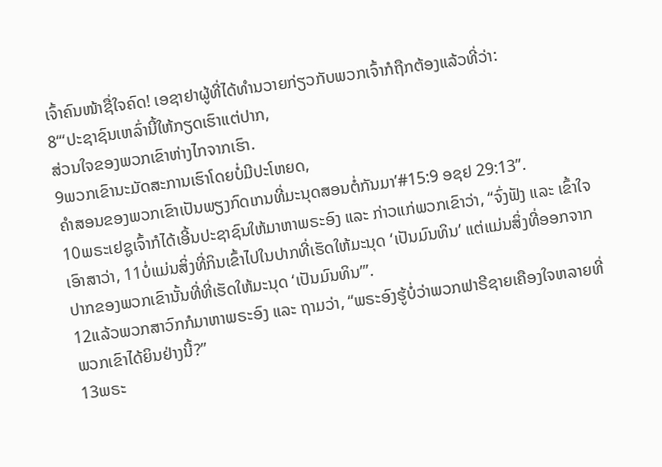ເຈົ້າຄົນໜ້າຊື່ໃຈຄົດ! ເອຊາຢາຜູ້ທີ່ໄດ້ທຳນວາຍກ່ຽວກັບພວກເຈົ້າກໍຖືກຕ້ອງແລ້ວທີ່ວ່າ:
8“‘ປະຊາຊົນເຫລົ່ານີ້ໃຫ້ກຽດເຮົາແຕ່ປາກ,
ສ່ວນໃຈຂອງພວກເຂົາຫ່າງໄກຈາກເຮົາ.
9ພວກເຂົານະມັດສະການເຮົາໂດຍບໍ່ມີປະໂຫຍດ,
ຄຳສອນຂອງພວກເຂົາເປັນພຽງກົດເກນທີ່ມະນຸດສອນຕໍ່ກັນມາ’#15:9 ອຊຢ 29:13”.
10ພຣະເຢຊູເຈົ້າກໍໄດ້ເອີ້ນປະຊາຊົນໃຫ້ມາຫາພຣະອົງ ແລະ ກ່າວແກ່ພວກເຂົາວ່າ, “ຈົ່ງຟັງ ແລະ ເຂົ້າໃຈເອົາສາວ່າ, 11ບໍ່ແມ່ນສິ່ງທີ່ກິນເຂົ້າໄປໃນປາກທີ່ເຮັດໃຫ້ມະນຸດ ‘ເປັນມົນທິນ’ ແຕ່ແມ່ນສິ່ງທີ່ອອກຈາກປາກຂອງພວກເຂົານັ້ນທີ່ທີ່ເຮັດໃຫ້ມະນຸດ ‘ເປັນມົນທິນ’”.
12ແລ້ວພວກສາວົກກໍມາຫາພຣະອົງ ແລະ ຖາມວ່າ, “ພຣະອົງຮູ້ບໍ່ວ່າພວກຟາຣີຊາຍເຄືອງໃຈຫລາຍທີ່ພວກເຂົາໄດ້ຍິນຢ່າງນີ້?”
13ພຣະ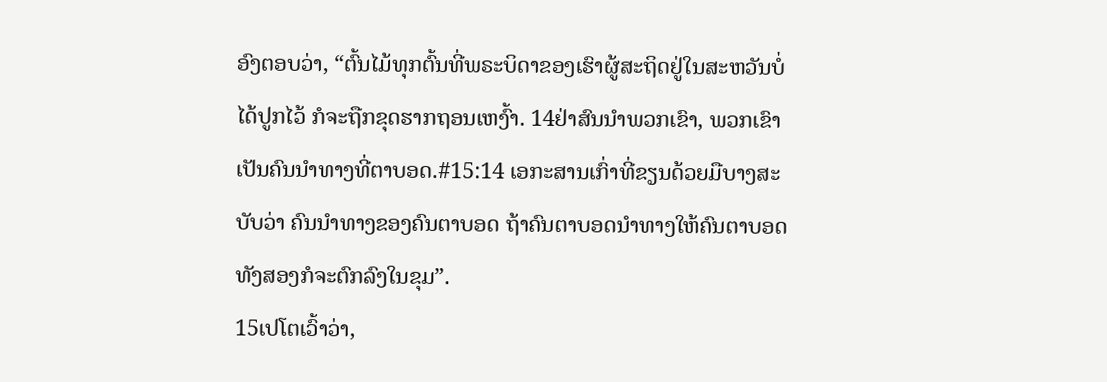ອົງຕອບວ່າ, “ຕົ້ນໄມ້ທຸກຕົ້ນທີ່ພຣະບິດາຂອງເຮົາຜູ້ສະຖິດຢູ່ໃນສະຫວັນບໍ່ໄດ້ປູກໄວ້ ກໍຈະຖືກຂຸດຮາກຖອນເຫງົ້າ. 14ຢ່າສົນນໍາພວກເຂົາ, ພວກເຂົາເປັນຄົນນຳທາງທີ່ຕາບອດ.#15:14 ເອກະສານເກົ່າທີ່ຂຽນດ້ວຍມືບາງສະບັບວ່າ ຄົນນຳທາງຂອງຄົນຕາບອດ ຖ້າຄົນຕາບອດນຳທາງໃຫ້ຄົນຕາບອດ ທັງສອງກໍຈະຕົກລົງໃນຂຸມ”.
15ເປໂຕເວົ້າວ່າ,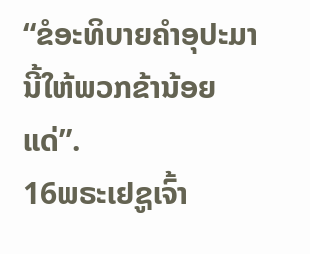“ຂໍອະທິບາຍຄຳອຸປະມານີ້ໃຫ້ພວກຂ້ານ້ອຍແດ່”.
16ພຣະເຢຊູເຈົ້າ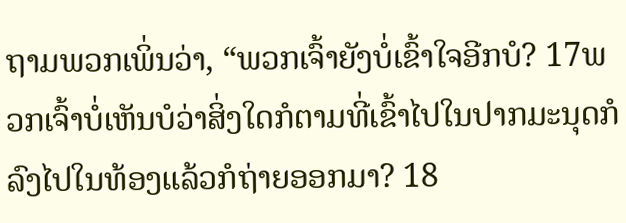ຖາມພວກເພິ່ນວ່າ, “ພວກເຈົ້າຍັງບໍ່ເຂົ້າໃຈອີກບໍ? 17ພວກເຈົ້າບໍ່ເຫັນບໍວ່າສິ່ງໃດກໍຕາມທີ່ເຂົ້າໄປໃນປາກມະນຸດກໍລົງໄປໃນທ້ອງແລ້ວກໍຖ່າຍອອກມາ? 18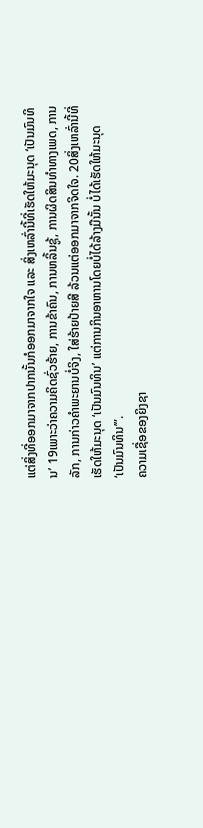ແຕ່ສິ່ງທີ່ອອກມາຈາກປາກນັ້ນກໍອອກມາຈາກໃຈ ແລະ ສິ່ງເຫລົ່ານີ້ທີ່ເຮັດໃຫ້ມະນຸດ ‘ເປັນມົນທິນ’ 19ເພາະວ່າຄວາມຄິດຊົ່ວຮ້າຍ, ການຂ້າຄົນ, ການຫລິ້ນຊູ້, ການຜິດສິນທຳທາງເພດ, ການລັກ, ການກ່າວຄຳພະຍານບໍ່ຈິງ, ໃສ່ຮ້າຍປ້າຍສີ ລ້ວນແຕ່ອອກມາຈາກຈິດໃຈ. 20ສິ່ງເຫລົ່ານີ້ທີ່ເຮັດໃຫ້ມະນຸດ ‘ເປັນມົນທິນ’ ແຕ່ການກິນອາຫານໂດຍບໍ່ໄດ້ລ້າງມືນັ້ນ ບໍ່ໄດ້ເຮັດໃຫ້ມະນຸດ ‘ເປັນມົນທິນ’”.
ຄວາມເຊື່ອຂອງຍິງຊາ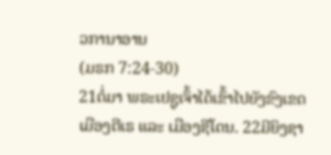ວການາອານ
(ມຣກ 7:24-30)
21ຕໍ່ມາ ພຣະເຢຊູເຈົ້າໄດ້ເຂົ້າໄປຍັງຂົງເຂດເມືອງຕີເຣ ແລະ ເມືອງຊີໂດນ. 22ມີຍິງຊາ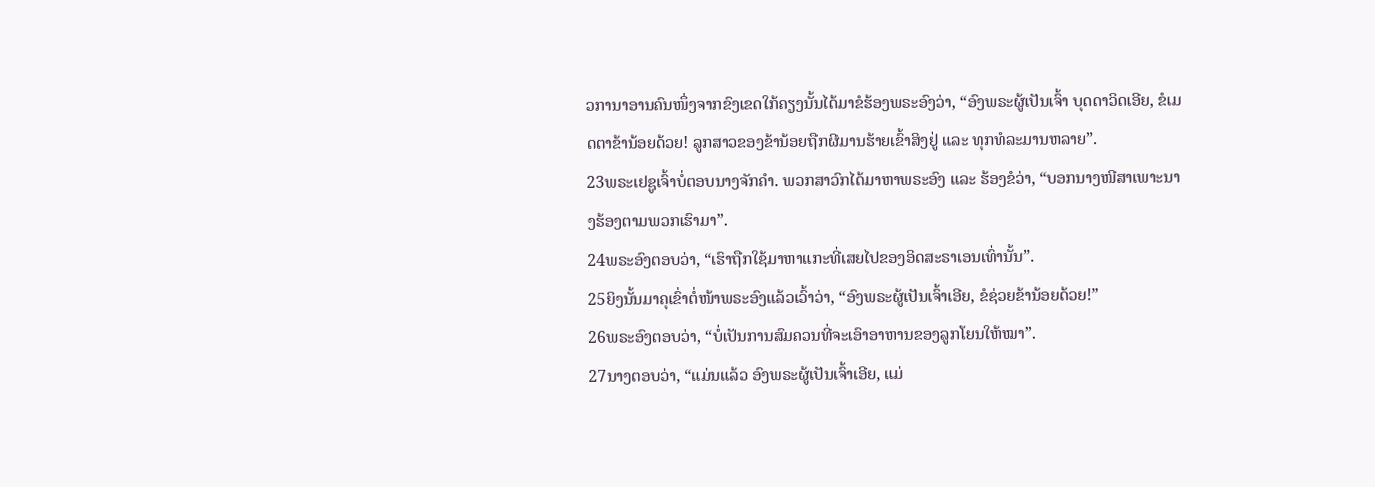ວການາອານຄົນໜຶ່ງຈາກຂົງເຂດໃກ້ຄຽງນັ້ນໄດ້ມາຂໍຮ້ອງພຣະອົງວ່າ, “ອົງພຣະຜູ້ເປັນເຈົ້າ ບຸດດາວິດເອີຍ, ຂໍເມດຕາຂ້ານ້ອຍດ້ວຍ! ລູກສາວຂອງຂ້ານ້ອຍຖືກຜີມານຮ້າຍເຂົ້າສິງຢູ່ ແລະ ທຸກທໍລະມານຫລາຍ”.
23ພຣະເຢຊູເຈົ້າບໍ່ຕອບນາງຈັກຄຳ. ພວກສາວົກໄດ້ມາຫາພຣະອົງ ແລະ ຮ້ອງຂໍວ່າ, “ບອກນາງໜີສາເພາະນາງຮ້ອງຕາມພວກເຮົາມາ”.
24ພຣະອົງຕອບວ່າ, “ເຮົາຖືກໃຊ້ມາຫາແກະທີ່ເສຍໄປຂອງອິດສະຣາເອນເທົ່ານັ້ນ”.
25ຍິງນັ້ນມາຄຸເຂົ່າຕໍ່ໜ້າພຣະອົງແລ້ວເວົ້າວ່າ, “ອົງພຣະຜູ້ເປັນເຈົ້າເອີຍ, ຂໍຊ່ວຍຂ້ານ້ອຍດ້ວຍ!”
26ພຣະອົງຕອບວ່າ, “ບໍ່ເປັນການສົມຄວນທີ່ຈະເອົາອາຫານຂອງລູກໂຍນໃຫ້ໝາ”.
27ນາງຕອບວ່າ, “ແມ່ນແລ້ວ ອົງພຣະຜູ້ເປັນເຈົ້າເອີຍ, ແມ່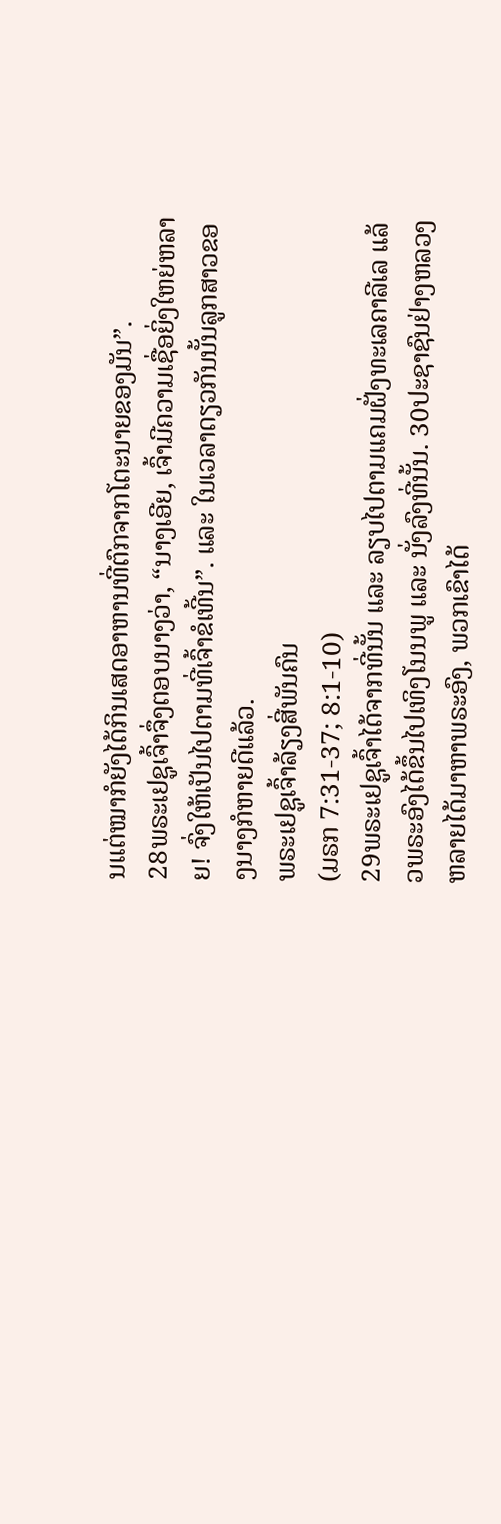ນແຕ່ໝາກໍຍັງໄດ້ກິນເສດອາຫານທີ່ຕົກຈາກໂຕະນາຍຂອງມັນ”.
28ພຣະເຢຊູເຈົ້າຈຶ່ງຕອບນາງວ່າ, “ນາງເອີຍ, ເຈົ້າມີຄວາມເຊື່ອຍິ່ງໃຫຍ່ຫລາຍ! ຈົ່ງໃຫ້ເປັນໄປຕາມທີ່ເຈົ້າຂໍເທີ້ນ”. ແລະ ໃນເວລາດຽວກັນນັ້ນລູກສາວຂອງນາງກໍຫາຍດີແລ້ວ.
ພຣະເຢຊູເຈົ້າລ້ຽງສີ່ພັນຄົນ
(ມຣກ 7:31-37; 8:1-10)
29ພຣະເຢຊູເຈົ້າໄດ້ຈາກທີ່ນັ້ນ ແລະ ລຽບໄປຕາມແຄມຝັ່ງທະເລຄາລີເລ ແລ້ວພຣະອົງໄດ້ຂຶ້ນໄປເທິງໂນນພູ ແລະ ນັ່ງລົງທີ່ນັ້ນ. 30ປະຊາຊົນຢ່າງຫລວງຫລາຍໄດ້ມາຫາພຣະອົງ, ພວກເຂົາໄດ້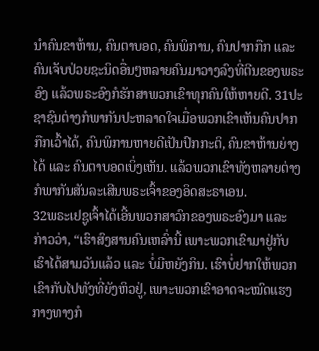ນໍາຄົນຂາຫ້ານ, ຄົນຕາບອດ, ຄົນພິການ, ຄົນປາກກືກ ແລະ ຄົນເຈັບປ່ວຍຊະນິດອື່ນໆຫລາຍຄົນມາວາງລົງທີ່ຕີນຂອງພຣະອົງ ແລ້ວພຣະອົງກໍຮັກສາພວກເຂົາທຸກຄົນໃຫ້ຫາຍດີ. 31ປະຊາຊົນຕ່າງກໍພາກັນປະຫລາດໃຈເມື່ອພວກເຂົາເຫັນຄົນປາກກືກເວົ້າໄດ້, ຄົນພິການຫາຍດີເປັນປົກກະຕິ, ຄົນຂາຫ້ານຍ່າງໄດ້ ແລະ ຄົນຕາບອດເບິ່ງເຫັນ. ແລ້ວພວກເຂົາທັງຫລາຍຕ່າງກໍພາກັນສັນລະເສີນພຣະເຈົ້າຂອງອິດສະຣາເອນ.
32ພຣະເຢຊູເຈົ້າໄດ້ເອີ້ນພວກສາວົກຂອງພຣະອົງມາ ແລະ ກ່າວວ່າ, “ເຮົາສົງສານຄົນເຫລົ່ານີ້ ເພາະພວກເຂົາມາຢູ່ກັບເຮົາໄດ້ສາມວັນແລ້ວ ແລະ ບໍ່ມີຫຍັງກິນ. ເຮົາບໍ່ຢາກໃຫ້ພວກເຂົາກັບໄປທັງທີ່ຍັງຫິວຢູ່, ເພາະພວກເຂົາອາດຈະໝົດແຮງກາງທາງກໍ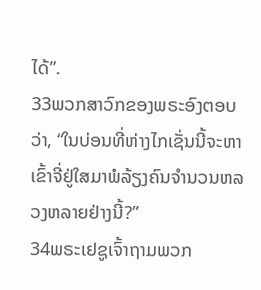ໄດ້”.
33ພວກສາວົກຂອງພຣະອົງຕອບວ່າ, “ໃນບ່ອນທີ່ຫ່າງໄກເຊັ່ນນີ້ຈະຫາເຂົ້າຈີ່ຢູ່ໃສມາພໍລ້ຽງຄົນຈຳນວນຫລວງຫລາຍຢ່າງນີ້?”
34ພຣະເຢຊູເຈົ້າຖາມພວກ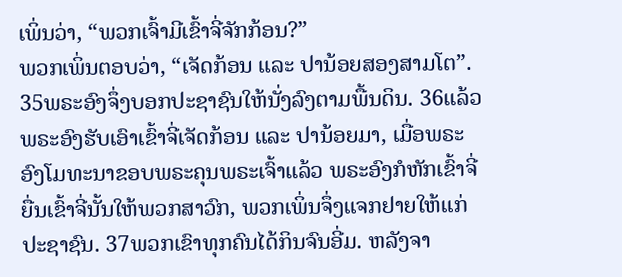ເພິ່ນວ່າ, “ພວກເຈົ້າມີເຂົ້າຈີ່ຈັກກ້ອນ?”
ພວກເພິ່ນຕອບວ່າ, “ເຈັດກ້ອນ ແລະ ປານ້ອຍສອງສາມໂຕ”.
35ພຣະອົງຈຶ່ງບອກປະຊາຊົນໃຫ້ນັ່ງລົງຕາມພື້ນດິນ. 36ແລ້ວພຣະອົງຮັບເອົາເຂົ້າຈີ່ເຈັດກ້ອນ ແລະ ປານ້ອຍມາ, ເມື່ອພຣະອົງໂມທະນາຂອບພຣະຄຸນພຣະເຈົ້າແລ້ວ ພຣະອົງກໍຫັກເຂົ້າຈີ່ຍື່ນເຂົ້າຈີ່ນັ້ນໃຫ້ພວກສາວົກ, ພວກເພິ່ນຈຶ່ງແຈກຢາຍໃຫ້ແກ່ປະຊາຊົນ. 37ພວກເຂົາທຸກຄົນໄດ້ກິນຈົນອີ່ມ. ຫລັງຈາ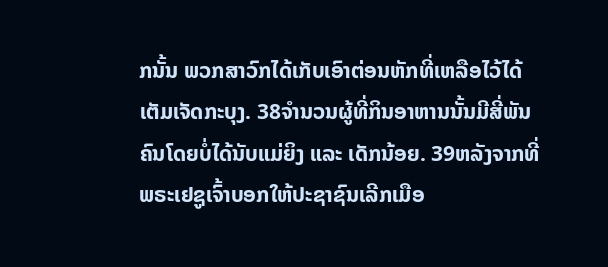ກນັ້ນ ພວກສາວົກໄດ້ເກັບເອົາຕ່ອນຫັກທີ່ເຫລືອໄວ້ໄດ້ເຕັມເຈັດກະບຸງ. 38ຈຳນວນຜູ້ທີ່ກິນອາຫານນັ້ນມີສີ່ພັນຄົນໂດຍບໍ່ໄດ້ນັບແມ່ຍິງ ແລະ ເດັກນ້ອຍ. 39ຫລັງຈາກທີ່ພຣະເຢຊູເຈົ້າບອກໃຫ້ປະຊາຊົນເລີກເມືອ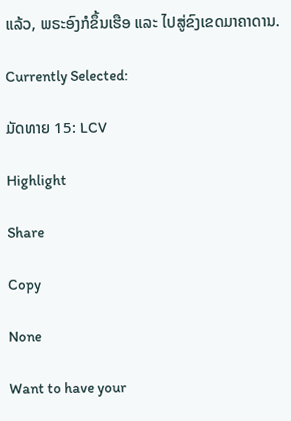ແລ້ວ, ພຣະອົງກໍຂຶ້ນເຮືອ ແລະ ໄປສູ່ຂົງເຂດມາຄາດານ.

Currently Selected:

ມັດທາຍ 15: LCV

Highlight

Share

Copy

None

Want to have your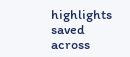highlights saved across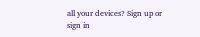all your devices? Sign up or sign in